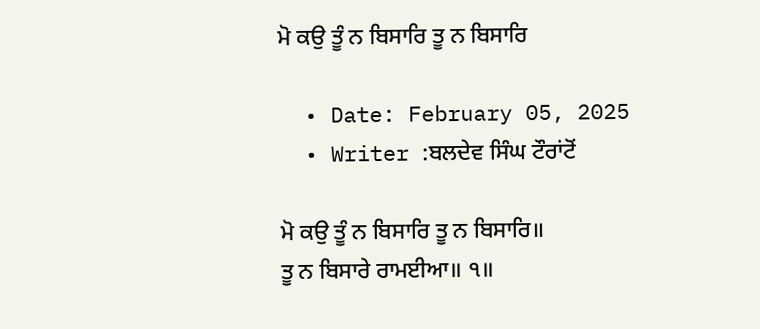ਮੋ ਕਉ ਤੂੰ ਨ ਬਿਸਾਰਿ ਤੂ ਨ ਬਿਸਾਰਿ

  • Date: February 05, 2025
  • Writer :ਬਲਦੇਵ ਸਿੰਘ ਟੌਰਾਂਟੋਂ

ਮੋ ਕਉ ਤੂੰ ਨ ਬਿਸਾਰਿ ਤੂ ਨ ਬਿਸਾਰਿ॥
ਤੂ ਨ ਬਿਸਾਰੇ ਰਾਮਈਆ॥ ੧॥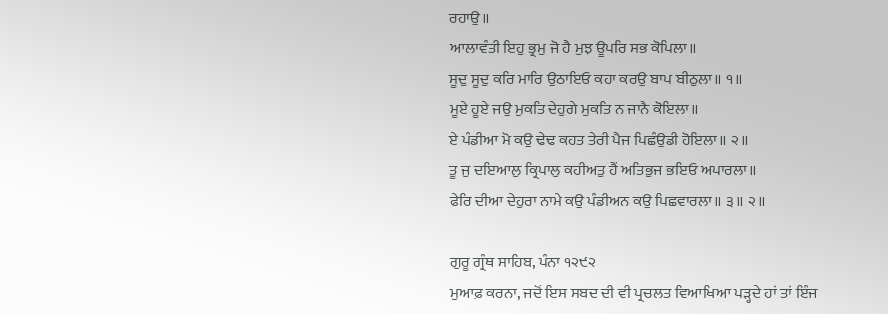ਰਹਾਉ॥
ਆਲਾਵੰਤੀ ਇਹੁ ਭ੍ਰਮੁ ਜੋ ਹੈ ਮੁਝ ਊਪਰਿ ਸਭ ਕੋਪਿਲਾ॥
ਸੂਦੁ ਸੂਦੁ ਕਰਿ ਮਾਰਿ ਉਠਾਇਓ ਕਹਾ ਕਰਉ ਬਾਪ ਬੀਠੁਲਾ॥ ੧॥
ਮੂਏ ਹੂਏ ਜਉ ਮੁਕਤਿ ਦੇਹੁਗੇ ਮੁਕਤਿ ਨ ਜਾਨੈ ਕੋਇਲਾ॥
ਏ ਪੰਡੀਆ ਮੋ ਕਉ ਢੇਢ ਕਹਤ ਤੇਰੀ ਪੈਜ ਪਿਛੰਉਡੀ ਹੋਇਲਾ॥ ੨॥
ਤੂ ਜੁ ਦਇਆਲੁ ਕ੍ਰਿਪਾਲੁ ਕਹੀਅਤੁ ਹੈਂ ਅਤਿਭੁਜ ਭਇਓ ਅਪਾਰਲਾ॥
ਫੇਰਿ ਦੀਆ ਦੇਹੁਰਾ ਨਾਮੇ ਕਉ ਪੰਡੀਅਨ ਕਉ ਪਿਛਵਾਰਲਾ॥ ੩॥ ੨॥

ਗੁਰੂ ਗ੍ਰੰਥ ਸਾਹਿਬ, ਪੰਨਾ ੧੨੯੨
ਮੁਆਫ਼ ਕਰਨਾ, ਜਦੋਂ ਇਸ ਸਬਦ ਦੀ ਵੀ ਪ੍ਰਚਲਤ ਵਿਆਖਿਆ ਪੜ੍ਹਦੇ ਹਾਂ ਤਾਂ ਇੰਜ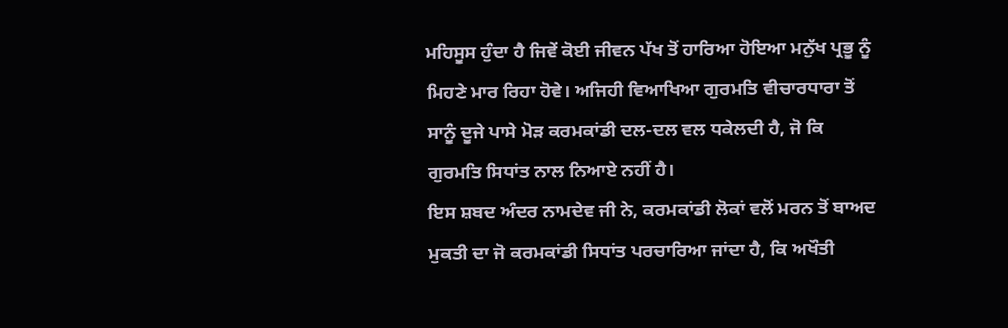ਮਹਿਸੂਸ ਹੁੰਦਾ ਹੈ ਜਿਵੇਂ ਕੋਈ ਜੀਵਨ ਪੱਖ ਤੋਂ ਹਾਰਿਆ ਹੋਇਆ ਮਨੁੱਖ ਪ੍ਰਭੂ ਨੂੰ ਮਿਹਣੇ ਮਾਰ ਰਿਹਾ ਹੋਵੇ। ਅਜਿਹੀ ਵਿਆਖਿਆ ਗੁਰਮਤਿ ਵੀਚਾਰਧਾਰਾ ਤੋਂ ਸਾਨੂੰ ਦੂਜੇ ਪਾਸੇ ਮੋੜ ਕਰਮਕਾਂਡੀ ਦਲ-ਦਲ ਵਲ ਧਕੇਲਦੀ ਹੈ, ਜੋ ਕਿ ਗੁਰਮਤਿ ਸਿਧਾਂਤ ਨਾਲ ਨਿਆਏ ਨਹੀਂ ਹੈ।
ਇਸ ਸ਼ਬਦ ਅੰਦਰ ਨਾਮਦੇਵ ਜੀ ਨੇ, ਕਰਮਕਾਂਡੀ ਲੋਕਾਂ ਵਲੋਂ ਮਰਨ ਤੋਂ ਬਾਅਦ ਮੁਕਤੀ ਦਾ ਜੋ ਕਰਮਕਾਂਡੀ ਸਿਧਾਂਤ ਪਰਚਾਰਿਆ ਜਾਂਦਾ ਹੈ, ਕਿ ਅਖੌਤੀ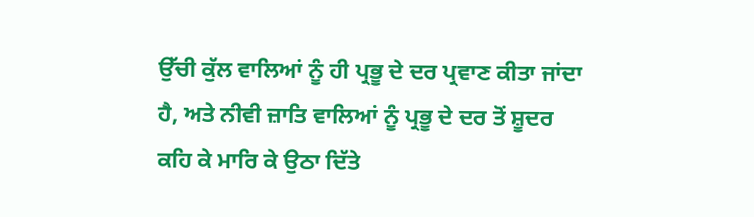ਉੱਚੀ ਕੁੱਲ ਵਾਲਿਆਂ ਨੂੰ ਹੀ ਪ੍ਰਭੂ ਦੇ ਦਰ ਪ੍ਰਵਾਣ ਕੀਤਾ ਜਾਂਦਾ ਹੈ, ਅਤੇ ਨੀਵੀ ਜ਼ਾਤਿ ਵਾਲਿਆਂ ਨੂੰ ਪ੍ਰਭੂ ਦੇ ਦਰ ਤੋਂ ਸ਼ੂਦਰ ਕਹਿ ਕੇ ਮਾਰਿ ਕੇ ਉਠਾ ਦਿੱਤੇ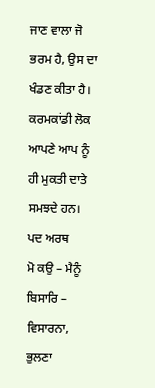ਜਾਣ ਵਾਲਾ ਜੋ ਭਰਮ ਹੈ, ਉਸ ਦਾ ਖੰਡਣ ਕੀਤਾ ਹੈ। ਕਰਮਕਾਂਡੀ ਲੋਕ ਆਪਣੇ ਆਪ ਨੂੰ ਹੀ ਮੁਕਤੀ ਦਾਤੇ ਸਮਝਦੇ ਹਨ।
ਪਦ ਅਰਥ
ਮੋ ਕਉ – ਮੈਨੂੰ
ਬਿਸਾਰਿ – ਵਿਸਾਰਨਾ, ਭੁਲਣਾ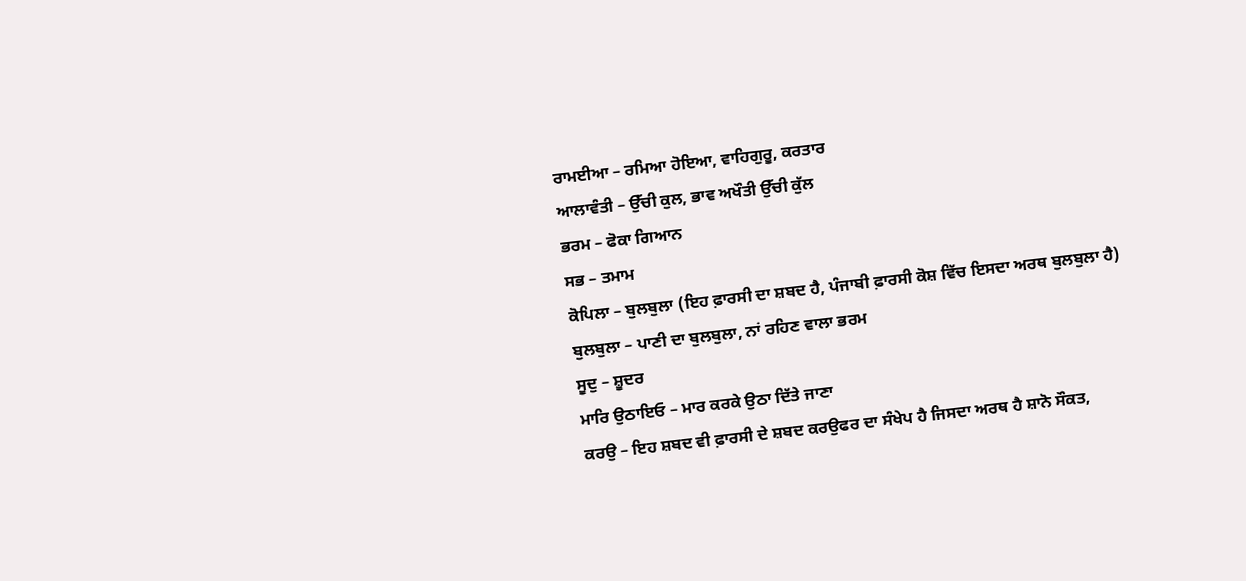ਰਾਮਈਆ – ਰਮਿਆ ਹੋਇਆ, ਵਾਹਿਗੁਰੂ, ਕਰਤਾਰ
ਆਲਾਵੰਤੀ – ਉੱਚੀ ਕੁਲ, ਭਾਵ ਅਖੌਤੀ ਉੱਚੀ ਕੁੱਲ
ਭਰਮ – ਫੋਕਾ ਗਿਆਨ
ਸਭ – ਤਮਾਮ
ਕੋਪਿਲਾ – ਬੁਲਬੁਲਾ (ਇਹ ਫ਼ਾਰਸੀ ਦਾ ਸ਼ਬਦ ਹੈ, ਪੰਜਾਬੀ ਫ਼ਾਰਸੀ ਕੋਸ਼ ਵਿੱਚ ਇਸਦਾ ਅਰਥ ਬੁਲਬੁਲਾ ਹੈ)
ਬੁਲਬੁਲਾ – ਪਾਣੀ ਦਾ ਬੁਲਬੁਲਾ, ਨਾਂ ਰਹਿਣ ਵਾਲਾ ਭਰਮ
ਸੂਦੁ – ਸ਼ੂਦਰ
ਮਾਰਿ ਉਠਾਇਓ – ਮਾਰ ਕਰਕੇ ਉਠਾ ਦਿੱਤੇ ਜਾਣਾ
ਕਰਉ – ਇਹ ਸ਼ਬਦ ਵੀ ਫ਼ਾਰਸੀ ਦੇ ਸ਼ਬਦ ਕਰਉਫਰ ਦਾ ਸੰਖੇਪ ਹੈ ਜਿਸਦਾ ਅਰਥ ਹੈ ਸ਼ਾਨੋ ਸੌਕਤ,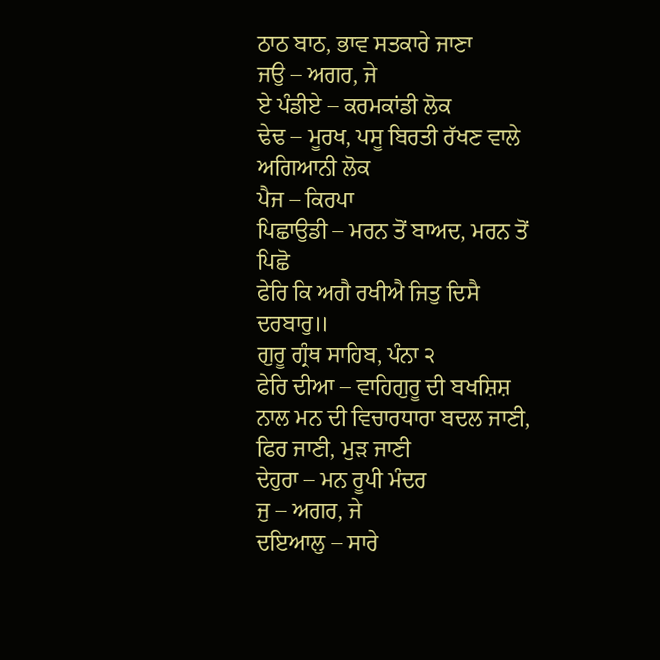ਠਾਠ ਬਾਠ, ਭਾਵ ਸਤਕਾਰੇ ਜਾਣਾ
ਜਉ – ਅਗਰ, ਜੇ
ਏ ਪੰਡੀਏ – ਕਰਮਕਾਂਡੀ ਲੋਕ
ਢੇਢ – ਮੂਰਖ, ਪਸੂ ਬਿਰਤੀ ਰੱਖਣ ਵਾਲੇ ਅਗਿਆਨੀ ਲੋਕ
ਪੈਜ – ਕਿਰਪਾ
ਪਿਛਾਉਡੀ – ਮਰਨ ਤੋਂ ਬਾਅਦ, ਮਰਨ ਤੋਂ ਪਿਛੋ
ਫੇਰਿ ਕਿ ਅਗੈ ਰਖੀਐ ਜਿਤੁ ਦਿਸੈ ਦਰਬਾਰੁ॥
ਗੁਰੂ ਗ੍ਰੰਥ ਸਾਹਿਬ, ਪੰਨਾ ੨
ਫੇਰਿ ਦੀਆ – ਵਾਹਿਗੁਰੂ ਦੀ ਬਖਸ਼ਿਸ਼ ਨਾਲ ਮਨ ਦੀ ਵਿਚਾਰਧਾਰਾ ਬਦਲ ਜਾਣੀ, ਫਿਰ ਜਾਣੀ, ਮੁੜ ਜਾਣੀ
ਦੇਹੁਰਾ – ਮਨ ਰੂਪੀ ਮੰਦਰ
ਜੁ – ਅਗਰ, ਜੇ
ਦਇਆਲੁ – ਸਾਰੇ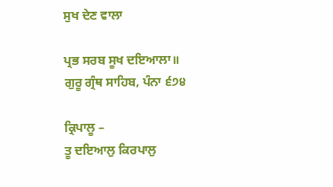ਸੁਖ ਦੇਣ ਵਾਲਾ

ਪ੍ਰਭ ਸਰਬ ਸੂਖ ਦਇਆਲਾ॥
ਗੁਰੂ ਗ੍ਰੰਥ ਸਾਹਿਬ, ਪੰਨਾ ੬੭੪

ਕ੍ਰਿਪਾਲੂ –
ਤੂ ਦਇਆਲੁ ਕਿਰਪਾਲੁ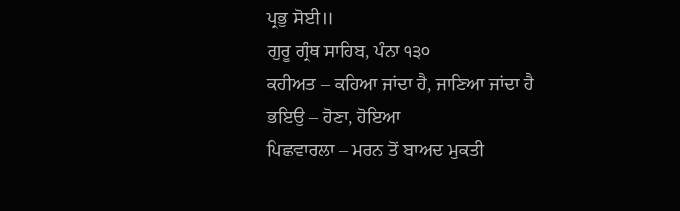ਪ੍ਰਭੁ ਸੋਈ॥
ਗੁਰੂ ਗ੍ਰੰਥ ਸਾਹਿਬ, ਪੰਨਾ ੧੩੦
ਕਹੀਅਤ – ਕਹਿਆ ਜਾਂਦਾ ਹੈ, ਜਾਣਿਆ ਜਾਂਦਾ ਹੈ
ਭਇਉ – ਹੋਣਾ, ਹੋਇਆ
ਪਿਛਵਾਰਲਾ – ਮਰਨ ਤੋਂ ਬਾਅਦ ਮੁਕਤੀ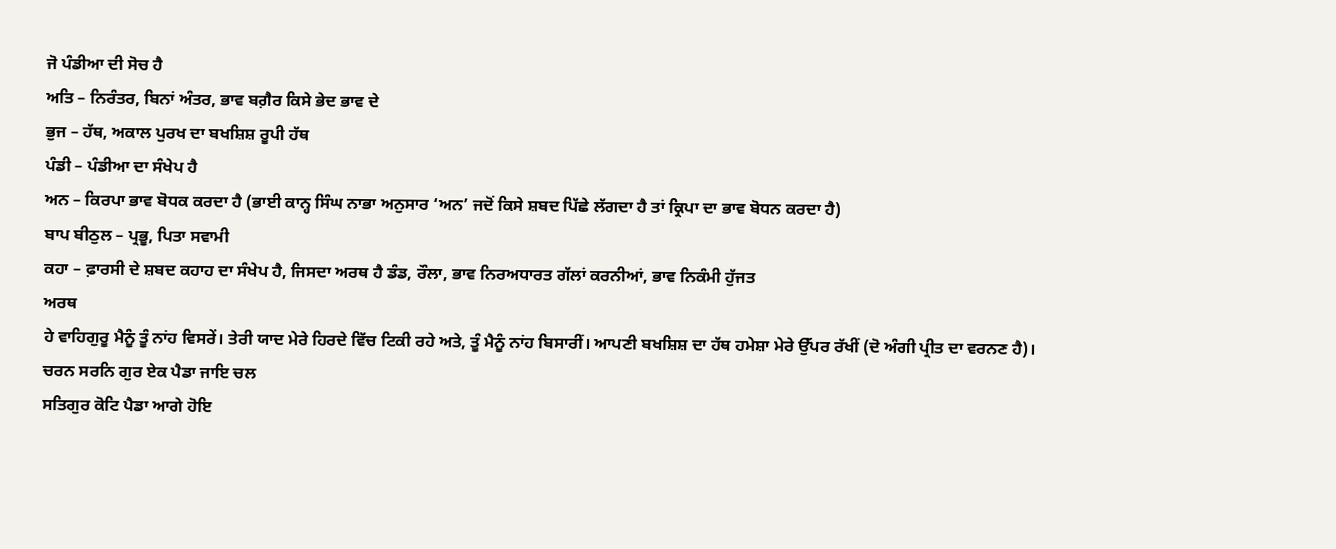ਜੋ ਪੰਡੀਆ ਦੀ ਸੋਚ ਹੈ
ਅਤਿ – ਨਿਰੰਤਰ, ਬਿਨਾਂ ਅੰਤਰ, ਭਾਵ ਬਗ਼ੈਰ ਕਿਸੇ ਭੇਦ ਭਾਵ ਦੇ
ਭੁਜ – ਹੱਥ, ਅਕਾਲ ਪੁਰਖ ਦਾ ਬਖਸ਼ਿਸ਼ ਰੂਪੀ ਹੱਥ
ਪੰਡੀ – ਪੰਡੀਆ ਦਾ ਸੰਖੇਪ ਹੈ
ਅਨ – ਕਿਰਪਾ ਭਾਵ ਬੋਧਕ ਕਰਦਾ ਹੈ (ਭਾਈ ਕਾਨ੍ਹ ਸਿੰਘ ਨਾਭਾ ਅਨੁਸਾਰ ‘ਅਨ’ ਜਦੋਂ ਕਿਸੇ ਸ਼ਬਦ ਪਿੱਛੇ ਲੱਗਦਾ ਹੈ ਤਾਂ ਕ੍ਰਿਪਾ ਦਾ ਭਾਵ ਬੋਧਨ ਕਰਦਾ ਹੈ)
ਬਾਪ ਬੀਠੁਲ – ਪ੍ਰਭੂ, ਪਿਤਾ ਸਵਾਮੀ
ਕਹਾ – ਫ਼ਾਰਸੀ ਦੇ ਸ਼ਬਦ ਕਹਾਹ ਦਾ ਸੰਖੇਪ ਹੈ, ਜਿਸਦਾ ਅਰਥ ਹੈ ਡੰਡ, ਰੌਲਾ, ਭਾਵ ਨਿਰਅਧਾਰਤ ਗੱਲਾਂ ਕਰਨੀਆਂ, ਭਾਵ ਨਿਕੰਮੀ ਹੁੱਜਤ
ਅਰਥ
ਹੇ ਵਾਹਿਗੁਰੂ ਮੈਨੂੰ ਤੂੰ ਨਾਂਹ ਵਿਸਰੇਂ। ਤੇਰੀ ਯਾਦ ਮੇਰੇ ਹਿਰਦੇ ਵਿੱਚ ਟਿਕੀ ਰਹੇ ਅਤੇ, ਤੂੰ ਮੈਨੂੰ ਨਾਂਹ ਬਿਸਾਰੀਂ। ਆਪਣੀ ਬਖਸ਼ਿਸ਼ ਦਾ ਹੱਥ ਹਮੇਸ਼ਾ ਮੇਰੇ ਉੱਪਰ ਰੱਖੀਂ (ਦੋ ਅੰਗੀ ਪ੍ਰੀਤ ਦਾ ਵਰਨਣ ਹੈ)।
ਚਰਨ ਸਰਨਿ ਗੁਰ ਏਕ ਪੈਡਾ ਜਾਇ ਚਲ
ਸਤਿਗੁਰ ਕੋਟਿ ਪੈਡਾ ਆਗੇ ਹੋਇ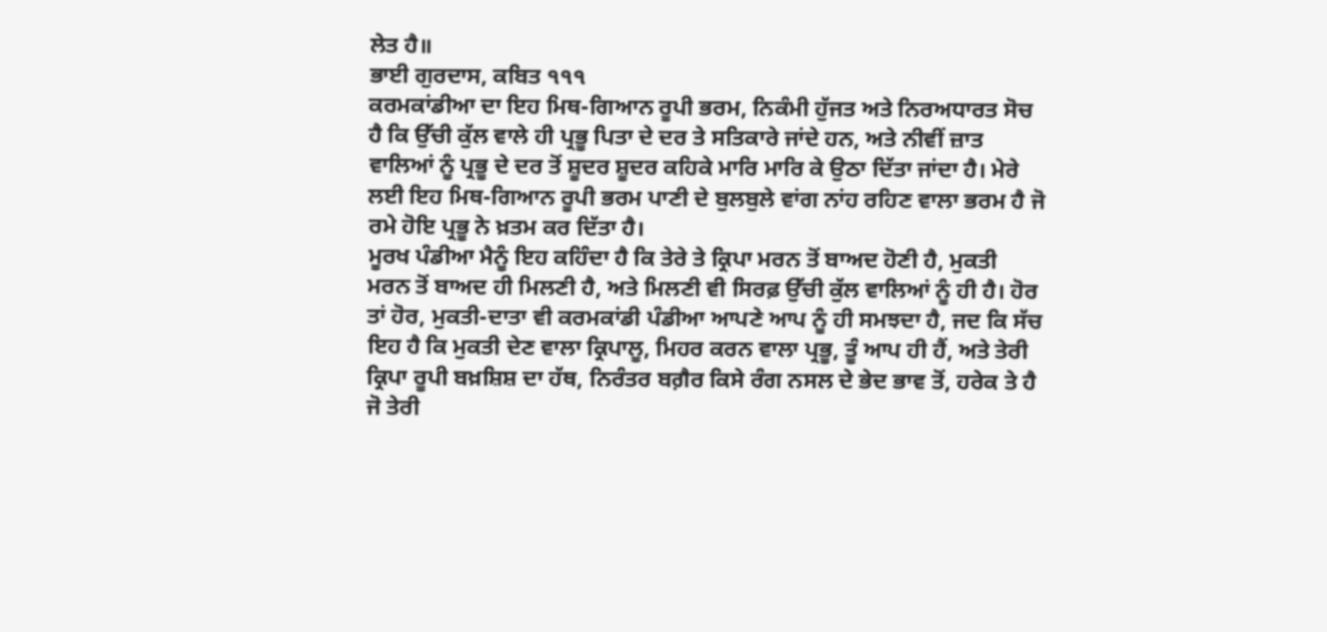ਲੇਤ ਹੈ॥
ਭਾਈ ਗੁਰਦਾਸ, ਕਬਿਤ ੧੧੧
ਕਰਮਕਾਂਡੀਆ ਦਾ ਇਹ ਮਿਥ-ਗਿਆਨ ਰੂਪੀ ਭਰਮ, ਨਿਕੰਮੀ ਹੁੱਜਤ ਅਤੇ ਨਿਰਅਧਾਰਤ ਸੋਚ ਹੈ ਕਿ ਉੱਚੀ ਕੁੱਲ ਵਾਲੇ ਹੀ ਪ੍ਰਭੂ ਪਿਤਾ ਦੇ ਦਰ ਤੇ ਸਤਿਕਾਰੇ ਜਾਂਦੇ ਹਨ, ਅਤੇ ਨੀਵੀਂ ਜ਼ਾਤ ਵਾਲਿਆਂ ਨੂੰ ਪ੍ਰਭੂ ਦੇ ਦਰ ਤੋਂ ਸ਼ੂਦਰ ਸ਼ੂਦਰ ਕਹਿਕੇ ਮਾਰਿ ਮਾਰਿ ਕੇ ਉਠਾ ਦਿੱਤਾ ਜਾਂਦਾ ਹੈ। ਮੇਰੇ ਲਈ ਇਹ ਮਿਥ-ਗਿਆਨ ਰੂਪੀ ਭਰਮ ਪਾਣੀ ਦੇ ਬੁਲਬੁਲੇ ਵਾਂਗ ਨਾਂਹ ਰਹਿਣ ਵਾਲਾ ਭਰਮ ਹੈ ਜੋ ਰਮੇ ਹੋਇ ਪ੍ਰਭੂ ਨੇ ਖ਼ਤਮ ਕਰ ਦਿੱਤਾ ਹੈ।
ਮੂਰਖ ਪੰਡੀਆ ਮੈਨੂੰ ਇਹ ਕਹਿੰਦਾ ਹੈ ਕਿ ਤੇਰੇ ਤੇ ਕ੍ਰਿਪਾ ਮਰਨ ਤੋਂ ਬਾਅਦ ਹੋਣੀ ਹੈ, ਮੁਕਤੀ ਮਰਨ ਤੋਂ ਬਾਅਦ ਹੀ ਮਿਲਣੀ ਹੈ, ਅਤੇ ਮਿਲਣੀ ਵੀ ਸਿਰਫ਼ ਉੱਚੀ ਕੁੱਲ ਵਾਲਿਆਂ ਨੂੰ ਹੀ ਹੈ। ਹੋਰ ਤਾਂ ਹੋਰ, ਮੁਕਤੀ-ਦਾਤਾ ਵੀ ਕਰਮਕਾਂਡੀ ਪੰਡੀਆ ਆਪਣੇ ਆਪ ਨੂੰ ਹੀ ਸਮਝਦਾ ਹੈ, ਜਦ ਕਿ ਸੱਚ ਇਹ ਹੈ ਕਿ ਮੁਕਤੀ ਦੇਣ ਵਾਲਾ ਕ੍ਰਿਪਾਲੂ, ਮਿਹਰ ਕਰਨ ਵਾਲਾ ਪ੍ਰਭੂ, ਤੂੰ ਆਪ ਹੀ ਹੈਂ, ਅਤੇ ਤੇਰੀ ਕ੍ਰਿਪਾ ਰੂਪੀ ਬਖ਼ਸ਼ਿਸ਼ ਦਾ ਹੱਥ, ਨਿਰੰਤਰ ਬਗ਼ੈਰ ਕਿਸੇ ਰੰਗ ਨਸਲ ਦੇ ਭੇਦ ਭਾਵ ਤੋਂ, ਹਰੇਕ ਤੇ ਹੈ ਜੋ ਤੇਰੀ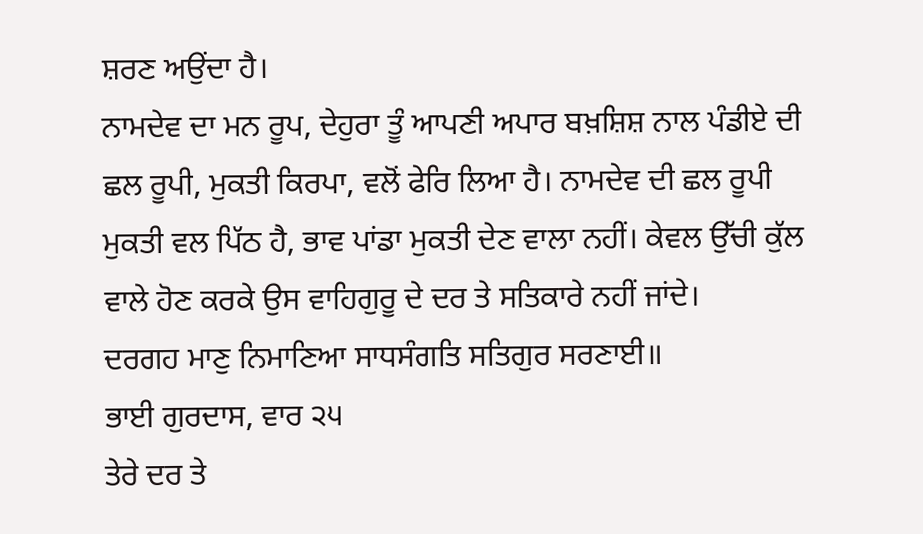ਸ਼ਰਣ ਅਉਂਦਾ ਹੈ।
ਨਾਮਦੇਵ ਦਾ ਮਨ ਰੂਪ, ਦੇਹੁਰਾ ਤੂੰ ਆਪਣੀ ਅਪਾਰ ਬਖ਼ਸ਼ਿਸ਼ ਨਾਲ ਪੰਡੀਏ ਦੀ ਛਲ ਰੂਪੀ, ਮੁਕਤੀ ਕਿਰਪਾ, ਵਲੋਂ ਫੇਰਿ ਲਿਆ ਹੈ। ਨਾਮਦੇਵ ਦੀ ਛਲ ਰੂਪੀ ਮੁਕਤੀ ਵਲ ਪਿੱਠ ਹੈ, ਭਾਵ ਪਾਂਡਾ ਮੁਕਤੀ ਦੇਣ ਵਾਲਾ ਨਹੀਂ। ਕੇਵਲ ਉੱਚੀ ਕੁੱਲ ਵਾਲੇ ਹੋਣ ਕਰਕੇ ਉਸ ਵਾਹਿਗੁਰੂ ਦੇ ਦਰ ਤੇ ਸਤਿਕਾਰੇ ਨਹੀਂ ਜਾਂਦੇ।
ਦਰਗਹ ਮਾਣੁ ਨਿਮਾਣਿਆ ਸਾਧਸੰਗਤਿ ਸਤਿਗੁਰ ਸਰਣਾਈ॥
ਭਾਈ ਗੁਰਦਾਸ, ਵਾਰ ੨੫
ਤੇਰੇ ਦਰ ਤੇ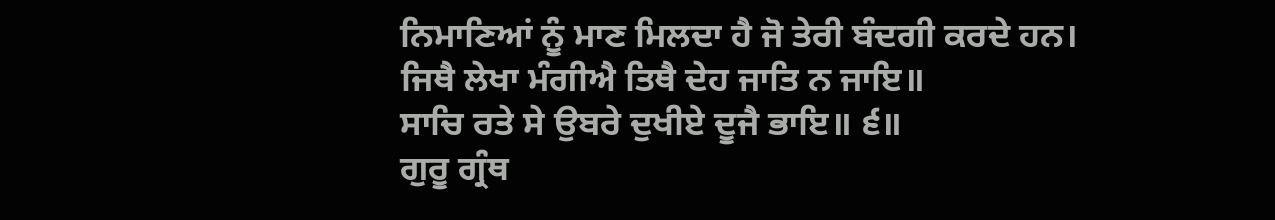ਨਿਮਾਣਿਆਂ ਨੂੰ ਮਾਣ ਮਿਲਦਾ ਹੈ ਜੋ ਤੇਰੀ ਬੰਦਗੀ ਕਰਦੇ ਹਨ।
ਜਿਥੈ ਲੇਖਾ ਮੰਗੀਐ ਤਿਥੈ ਦੇਹ ਜਾਤਿ ਨ ਜਾਇ॥
ਸਾਚਿ ਰਤੇ ਸੇ ਉਬਰੇ ਦੁਖੀਏ ਦੂਜੈ ਭਾਇ॥ ੬॥
ਗੁਰੂ ਗ੍ਰੰਥ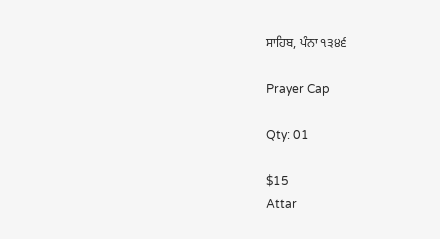ਸਾਹਿਬ, ਪੰਨਾ ੧੩੪੬

Prayer Cap

Qty: 01

$15
Attar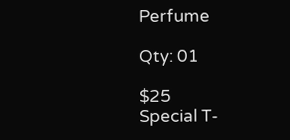Perfume

Qty: 01

$25
Special T-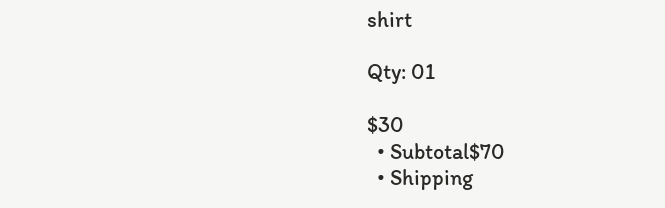shirt

Qty: 01

$30
  • Subtotal$70
  • Shipping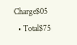Charge$05
  • Total$75